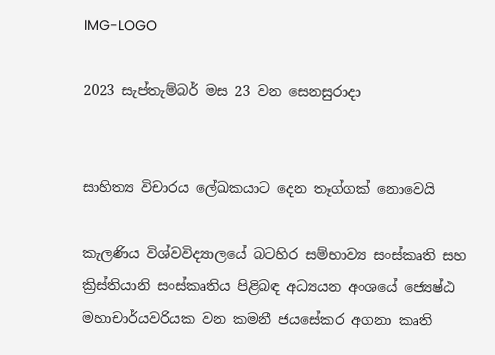IMG-LOGO

2023 සැප්තැම්බර් මස 23 වන සෙනසුරාදා


සාහිත්‍ය විචාරය ලේඛකයාට දෙන තෑග්ගක් නොවෙයි

කැලණිය විශ්වවිද්‍යාලයේ බටහිර සම්භාව්‍ය සංස්කෘති සහ ක්‍රිස්තියානි සංස්කෘතිය පිළිබඳ අධ්‍යයන අංශයේ ජ්‍යෙෂ්ඨ මහාචාර්යවරියක වන කමනී ජයසේකර අගනා කෘති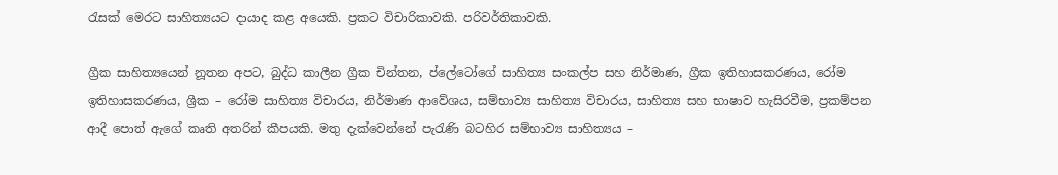රැසක් මෙරට සාහිත්‍යයට දායාද කළ අයෙකි. ප්‍රකට විචාරිකාවකි. පරිවර්තිකාවකි.

ග්‍රීක සාහිත්‍යයෙන් නූතන අපට, බුද්ධ කාලීන ග්‍රීක චින්තන, ප්ලේටෝගේ සාහිත්‍ය සංකල්ප සහ නිර්මාණ, ග්‍රීක ඉතිහාසකරණය, රෝම ඉතිහාසකරණය, ශ්‍රීක – රෝම සාහිත්‍ය විචාරය, නිර්මාණ ආවේශය, සම්භාව්‍ය සාහිත්‍ය විචාරය, සාහිත්‍ය සහ භාෂාව හැසිරවීම, ප්‍රකම්පන ආදී පොත් ඇගේ කෘති අතරින් කීපයකි. මතු දැක්වෙන්නේ පැරැණි බටහිර සම්භාව්‍ය සාහිත්‍යය –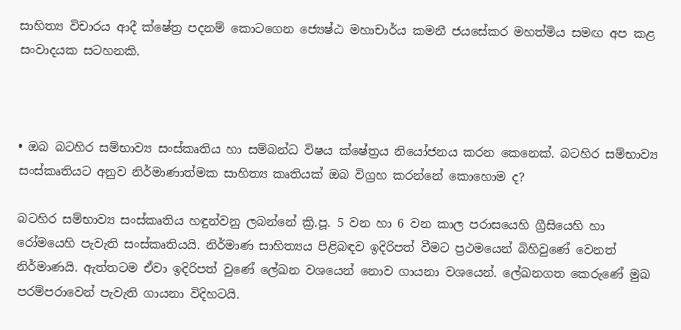සාහිත්‍ය විචාරය ආදී ක්ෂේත්‍ර පදනම් කොටගෙන ජ්‍යෙෂ්ඨ මහාචාර්ය කමනී ජයසේකර මහත්මිය සමඟ අප කළ සංවාදයක සටහනකි.



• ඔබ බටහිර සම්භාව්‍ය සංස්කෘතිය හා සම්බන්ධ විෂය ක්ෂේත්‍රය නියෝජනය කරන කෙනෙක්. බටහිර සම්භාව්‍ය සංස්කෘතියට අනුව නිර්මාණාත්මක සාහිත්‍ය කෘතියක් ඔබ විග්‍රහ කරන්නේ කොහොම ද?

බටහිර සම්භාව්‍ය සංස්කෘතිය හඳුන්වනු ලබන්නේ ක්‍රි.පූ. 5 වන හා 6 වන කාල පරාසයෙහි ග්‍රීසියෙහි හා රෝමයෙහි පැවැති සංස්කෘතියයි. නිර්මාණ සාහිත්‍යය පිළිබඳව ඉදිරිපත් වීමට ප්‍රථමයෙන් බිහිවුණේ වෙනත් නිර්මාණයි. ඇත්තටම ඒවා ඉදිරිපත් වුණේ ලේඛන වශයෙන් නොව ගායනා වශයෙන්. ලේඛනගත කෙරුණේ මුඛ පරම්පරාවෙන් පැවැති ගායනා විදිහටයි.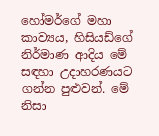හෝමර්ගේ මහා කාව්‍යය, හිසියඩ්ගේ නිර්මාණ ආදිය මේ සඳහා උදාහරණයට ගන්න පුළුවන්. මේ නිසා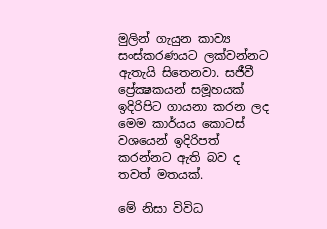මුලින් ගැයුන කාව්‍ය සංස්කරණයට ලක්වන්නට ඇතැයි සිතෙනවා. සජීවී ප්‍රේක්‍ෂකයන් සමූහයක් ඉදිරිපිට ගායනා කරන ලද මෙම කාර්යය කොටස් වශයෙන් ඉදිරිපත් කරන්නට ඇති බව ද තවත් මතයක්.

මේ නිසා විවිධ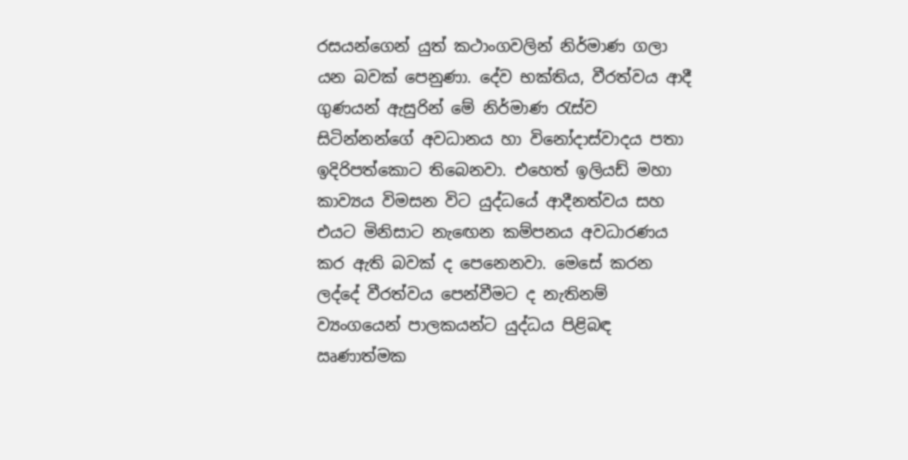රසයන්ගෙන් යුත් කථාංගවලින් නිර්මාණ ගලා යන බවක් පෙනුණා. දේව භක්තිය, වීරත්වය ආදී ගුණයන් ඇසුරින් මේ නිර්මාණ රැස්ව සිටින්නන්ගේ අවධානය හා විනෝදාස්වාදය පතා ඉදිරිපත්කොට තිබෙනවා. එහෙත් ඉලියඩ් මහා කාව්‍යය විමසන විට යුද්ධයේ ආදීනත්වය සහ එයට මිනිසාට නැඟෙන කම්පනය අවධාරණය කර ඇති බවක් ද පෙනෙනවා. මෙසේ කරන ලද්දේ වීරත්වය පෙන්වීමට ද නැතිනම් ව්‍යංගයෙන් පාලකයන්ට යුද්ධය පිළිබඳ ඍණාත්මක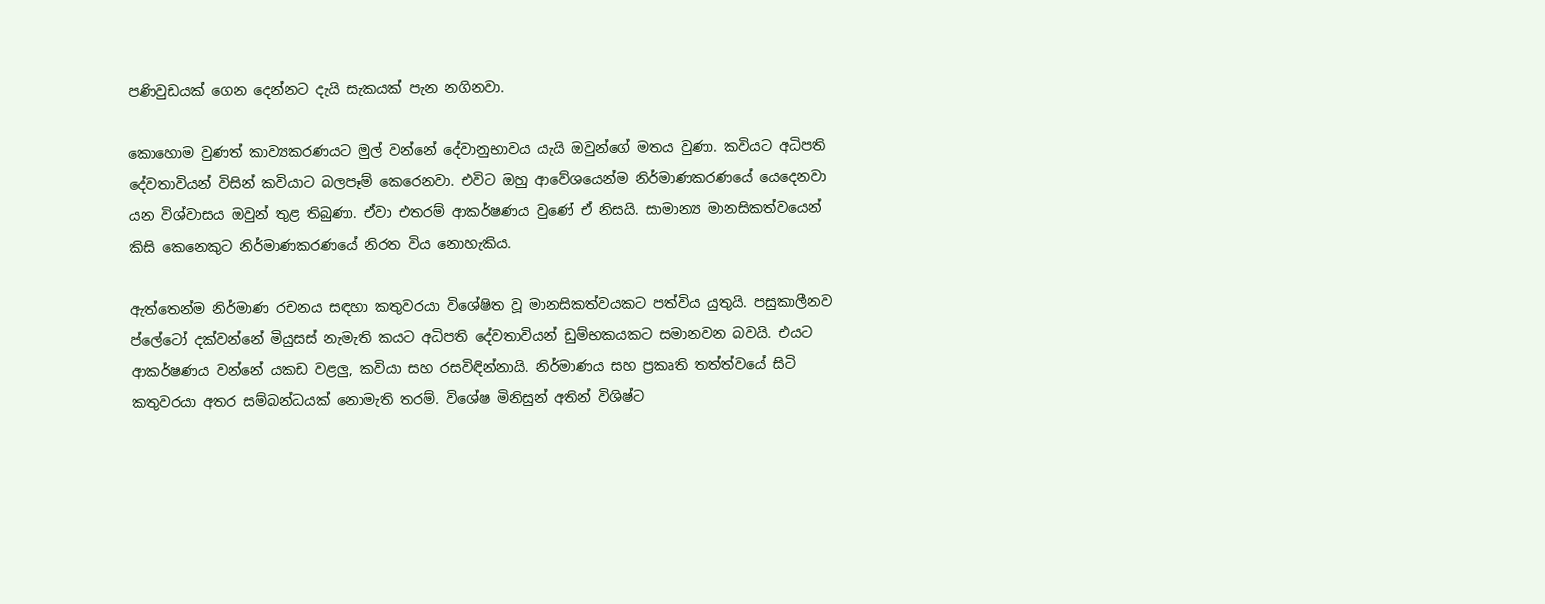පණිවුඩයක් ගෙන දෙන්නට දැයි සැකයක් පැන නගිනවා.

කොහොම වුණත් කාව්‍යකරණයට මුල් වන්නේ දේවානුභාවය යැයි ඔවුන්ගේ මතය වුණා. කවියට අධිපති දේවතාවියන් විසින් කවියාට බලපෑම් කෙරෙනවා. එවිට ඔහු ආවේශයෙන්ම නිර්මාණකරණයේ යෙදෙනවා යන විශ්වාසය ඔවුන් තුළ තිබුණා. ඒවා එතරම් ආකර්ෂණය වුණේ ඒ නිසයි. සාමාන්‍ය මානසිකත්වයෙන් කිසි කෙනෙකුට නිර්මාණකරණයේ නිරත විය නොහැකිය.

ඇත්තෙන්ම නිර්මාණ රචනය සඳහා කතුවරයා විශේෂිත වූ මානසිකත්වයකට පත්විය යුතුයි. පසුකාලීනව ප්ලේටෝ දක්වන්නේ මියුසස් නැමැති කයට අධිපති දේවතාවියන් ඩුම්භකයකට සමානවන බවයි. එයට ආකර්ෂණය වන්නේ යකඩ වළලු, කවියා සහ රසවිඳින්නායි. නිර්මාණය සහ ප්‍රකෘති තත්ත්වයේ සිටි කතුවරයා අතර සම්බන්ධයක් නොමැති තරම්. විශේෂ මිනිසුන් අතින් විශිෂ්ට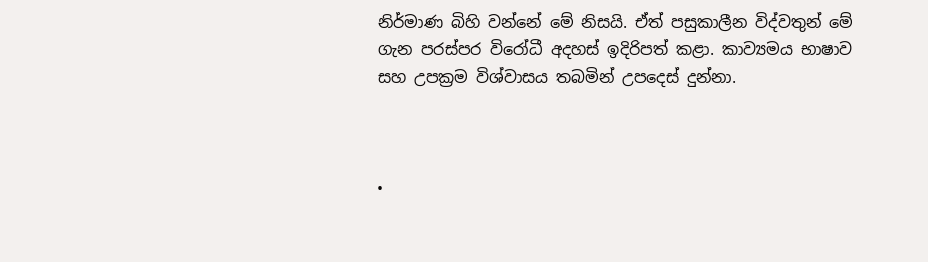නිර්මාණ බිහි වන්නේ මේ නිසයි. ඒත් පසුකාලීන විද්වතුන් මේ ගැන පරස්පර විරෝධී අදහස් ඉදිරිපත් කළා. කාව්‍යමය භාෂාව සහ උපක්‍රම විශ්වාසය තබමින් උපදෙස් දුන්නා.



•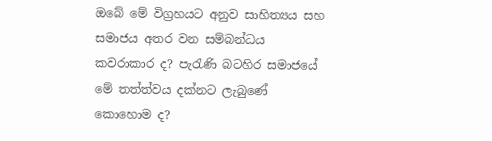ඔබේ මේ විග්‍රහයට අනුව සාහිත්‍යය සහ සමාජය අතර වන සම්බන්ධය කවරාකාර ද? පැරැණි බටහිර සමාජයේ මේ තත්ත්වය දක්නට ලැබුණේ කොහොම ද?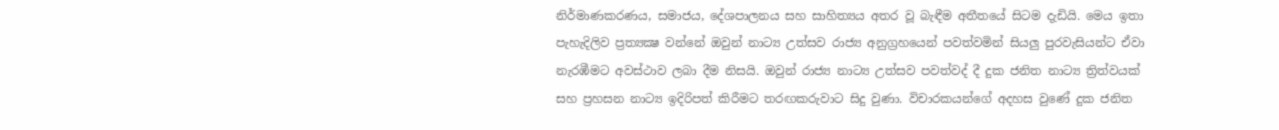නිර්මාණකරණය, සමාජය, දේශපාලනය සහ සාහිත්‍යය අතර වූ බැඳීම අතීතයේ සිටම දැඩියි. මෙය ඉතා පැහැදිලිව ප්‍රත්‍යක්‍ෂ වන්නේ ඔවුන් නාට්‍ය උත්සව රාජ්‍ය අනුග්‍රහයෙන් පවත්වමින් සියලු පුරවැසියන්ට ඒවා නැරඹීමට අවස්ථාව ලබා දීම නිසයි. ඔවුන් රාජ්‍ය නාට්‍ය උත්සව පවත්වද් දී දුක ජනිත නාට්‍ය ත්‍රිත්වයක් සහ ප්‍රහසන නාට්‍ය ඉදිරිපත් කිරීමට තරඟකරුවාට සිදු වුණා. විචාරකයන්ගේ අදහස වුණේ දුක ජනිත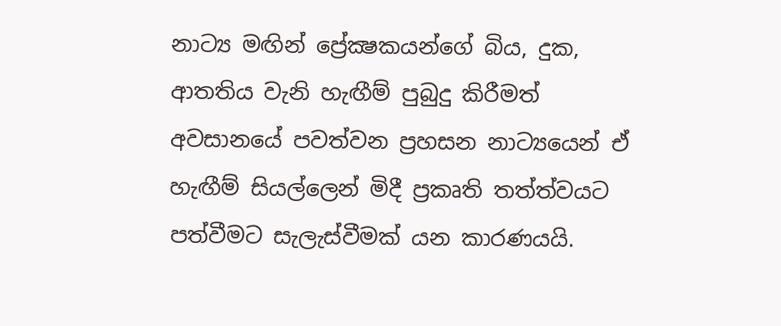නාට්‍ය මඟින් ප්‍රේක්‍ෂකයන්ගේ බිය, දුක, ආතතිය වැනි හැඟීම් පුබුදු කිරීමත් අවසානයේ පවත්වන ප්‍රහසන නාට්‍යයෙන් ඒ හැඟීම් සියල්ලෙන් මිදී ප්‍රකෘති තත්ත්වයට පත්වීමට සැලැස්වීමක් යන කාරණයයි.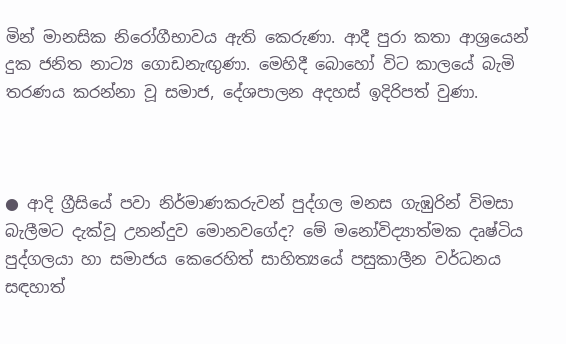මින් මානසික නිරෝගීභාවය ඇති කෙරුණා. ආදී පුරා කතා ආශ්‍රයෙන් දුක ජනිත නාට්‍ය ගොඩනැඟුණා. මෙහිදී බොහෝ විට කාලයේ බැමි තරණය කරන්නා වූ සමාජ, දේශපාලන අදහස් ඉදිරිපත් වුණා.



● ආදි ග්‍රීසියේ පවා නිර්මාණකරුවන් පුද්ගල මනස ගැඹුරින් විමසා බැලීමට දැක්වූ උනන්දුව මොනවගේද? මේ මනෝවිද්‍යාත්මක දෘෂ්ටිය පුද්ගලයා හා සමාජය කෙරෙහිත් සාහිත්‍යයේ පසුකාලීන වර්ධනය සඳහාත්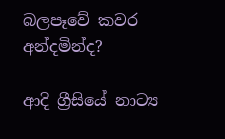බලපෑවේ කවර අන්දමින්ද?

ආදි ග්‍රීසියේ නාට්‍ය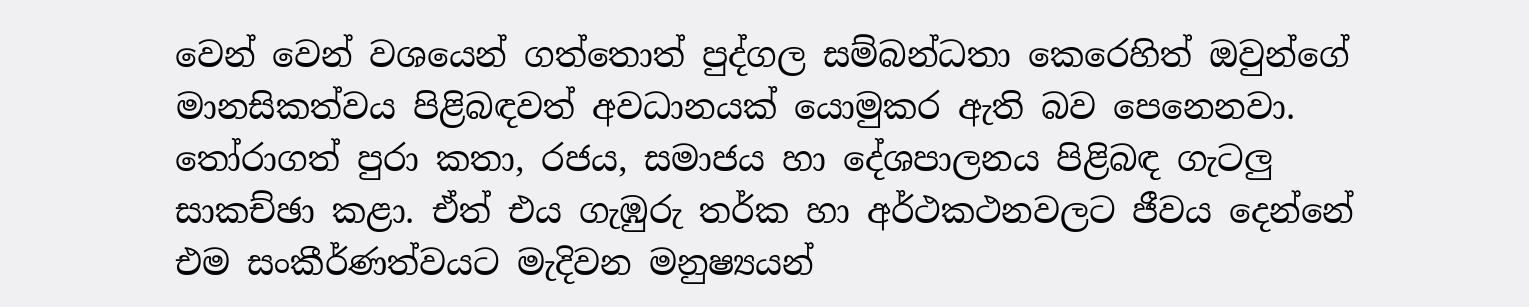වෙන් වෙන් වශයෙන් ගත්තොත් පුද්ගල සම්බන්ධතා කෙරෙහිත් ඔවුන්ගේ මානසිකත්වය පිළිබඳවත් අවධානයක් යොමුකර ඇති බව පෙනෙනවා. තෝරාගත් පුරා කතා, රජය, සමාජය හා දේශපාලනය පිළිබඳ ගැටලු සාකච්ඡා කළා. ඒත් එය ගැඹුරු තර්ක හා අර්ථකථනවලට ජීවය දෙන්නේ එම සංකීර්ණත්වයට මැදිවන මනුෂ්‍යයන්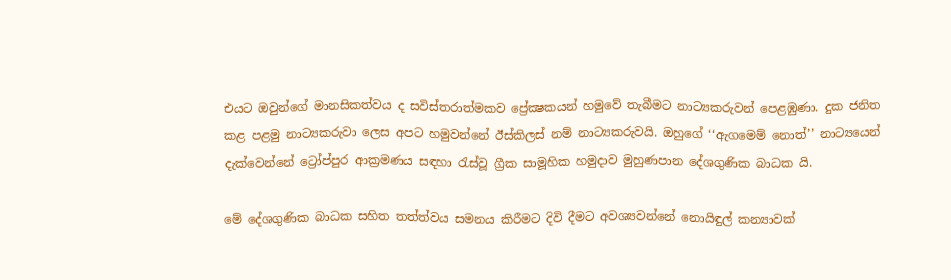එයට ඔවුන්ගේ මානසිකත්වය ද සවිස්තරාත්මකව ප්‍රේක්‍ෂකයන් හමුවේ තැබීමට නාට්‍යකරුවන් පෙළඹුණා. දුක ජනිත කළ පළමු නාට්‍යකරුවා ලෙස අපට හමුවන්නේ ඊස්කිලස් නම් නාට්‍යකරුවයි. ඔහුගේ ‘‘ඇගමෙම් නොත්’’ නාට්‍යයෙන් දැක්වෙන්නේ ට්‍රෝප්පුර ආක්‍රමණය සඳහා රැස්වූ ග්‍රීක සාමූහික හමුදාව මුහුණපාන දේශගුණික බාධක යි.

මේ දේශගුණික බාධක සහිත තත්ත්වය සමනය කිරීමට දිවි දීමට අවශ්‍යවන්නේ නොයිඳුල් කන්‍යාවක්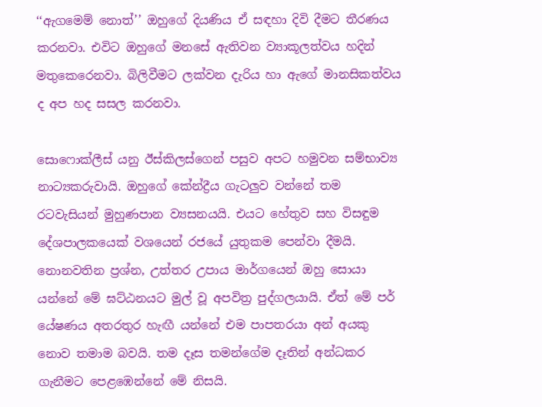‘‘ඇගමෙම් නොත්’’ ඔහුගේ දියණිය ඒ සඳහා දිවි දීමට තීරණය කරනවා. එවිට ඔහුගේ මනසේ ඇතිවන ව්‍යාකූලත්වය හදින් මතුකෙරෙනවා. බිලිවීමට ලක්වන දැරිය හා ඇගේ මානසිකත්වය ද අප හද සසල කරනවා.

සොෆොක්ලීස් යනු ඊස්කිලස්ගෙන් පසුව අපට හමුවන සම්භාව්‍ය නාට්‍යකරුවායි. ඔහුගේ කේන්ද්‍රීය ගැටලුව වන්නේ තම රටවැසියන් මුහුණපාන ව්‍යසනයයි. එයට හේතුව සහ විසඳුම දේශපාලකයෙක් වශයෙන් රජයේ යුතුකම පෙන්වා දීමයි. නොනවතින ප්‍රශ්න, උත්තර උපාය මාර්ගයෙන් ඔහු සොයා යන්නේ මේ ඝට්ඨනයට මුල් වූ අපවිත්‍ර පුද්ගලයායි. ඒත් මේ පර් යේෂණය අතරතුර හැඟී යන්නේ එම පාපතරයා අන් අයකු නොව තමාම බවයි. තම දෑස තමන්ගේම දෑතින් අන්ධකර ගැනීමට පෙළඹෙන්නේ මේ නිසයි.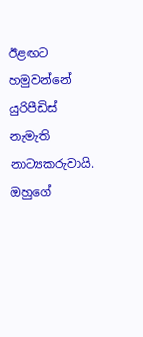ඊළඟට හමුවන්නේ යුරිපීඩිස් නැමැති නාට්‍යකරුවායි. ඔහුගේ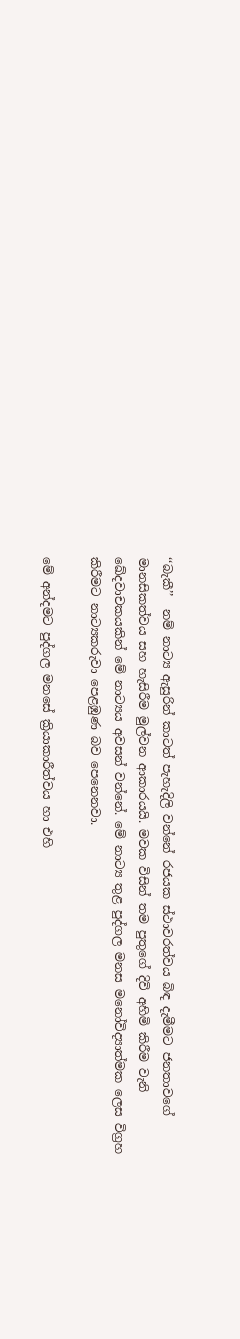‘‘බැකී’’  නම් නාට්‍ය ඇසුරින් කාටත් පැහැදිලි වන්නේ රජයක ස්ථාවරත්වය බිඳ දැමීමට ජනතාවගේ මානසිකත්වය සහ හැසිරීම මුල්වන ආකාරයයි. මවක විසින් තම පුතුගේ දිවි අහිමි කිරීම වැනි ඛේදවාචකයකින් මේ නාට්‍යය අවසන් වන්නේ. මේ නාට්‍ය තුළ පුද්ගල මනස මනෝවිද්‍යාත්මක ලෙස විග්‍රහ කිරීමට නාට්‍යකරුවා පෙළඹුණ බව පෙනෙනවා.

මේ අන්දමට පුද්ගල මනසේ ක්‍රියාකාරීත්වය හා එහි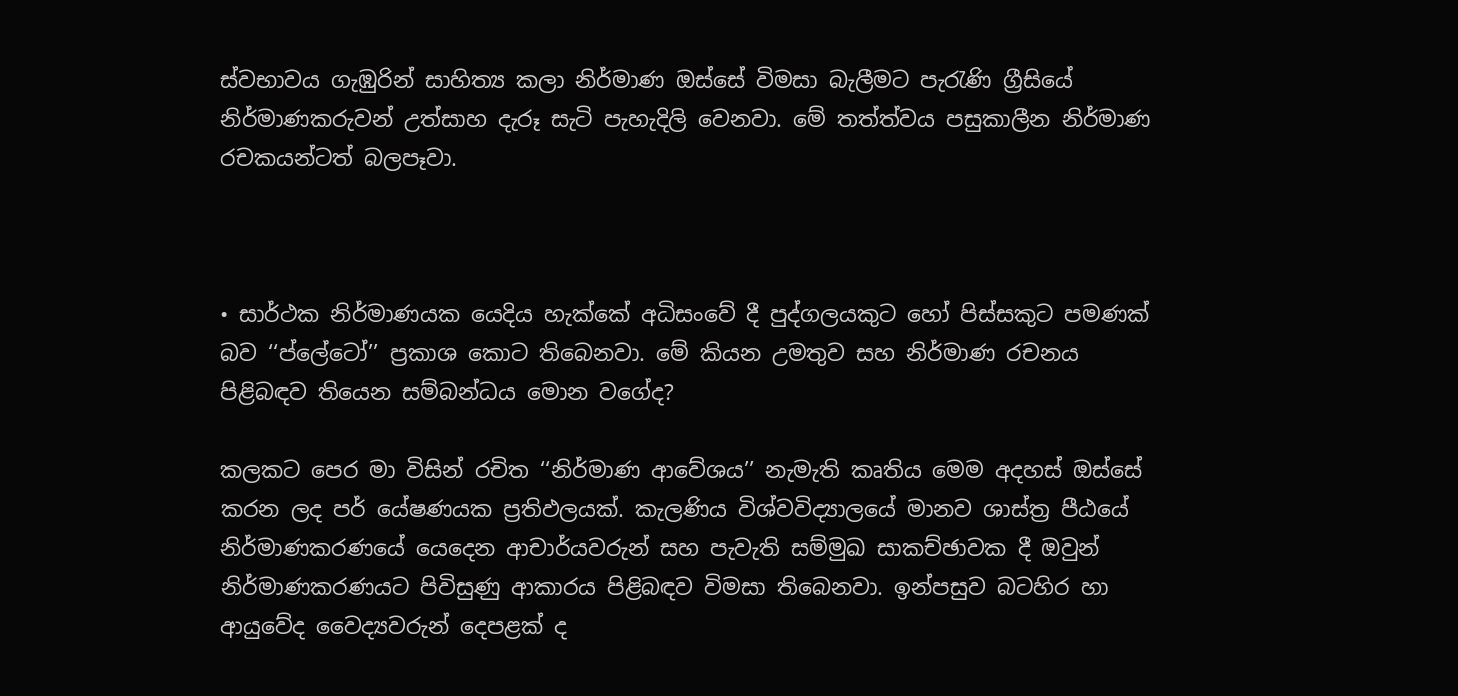ස්වභාවය ගැඹුරින් සාහිත්‍ය කලා නිර්මාණ ඔස්සේ විමසා බැලීමට පැරැණි ග්‍රීසියේ නිර්මාණකරුවන් උත්සාහ දැරූ සැටි පැහැදිලි වෙනවා. මේ තත්ත්වය පසුකාලීන නිර්මාණ රචකයන්ටත් බලපෑවා.



• සාර්ථක නිර්මාණයක යෙදිය හැක්කේ අධිසංවේ දී පුද්ගලයකුට හෝ පිස්සකුට පමණක් බව ‘‘ප්ලේටෝ’’ ප්‍රකාශ කොට තිබෙනවා. මේ කියන උමතුව සහ නිර්මාණ රචනය පිළිබඳව තියෙන සම්බන්ධය මොන වගේද?

කලකට පෙර මා විසින් රචිත ‘‘නිර්මාණ ආවේශය’’ නැමැති කෘතිය මෙම අදහස් ඔස්සේ කරන ලද පර් යේෂණයක ප්‍රතිඵලයක්. කැලණිය විශ්වවිද්‍යාලයේ මානව ශාස්ත්‍ර පීඨයේ නිර්මාණකරණයේ යෙදෙන ආචාර්යවරුන් සහ පැවැති සම්මුඛ සාකච්ඡාවක දී ඔවුන් නිර්මාණකරණයට පිවිසුණු ආකාරය පිළිබඳව විමසා තිබෙනවා. ඉන්පසුව බටහිර හා ආයුවේද වෛද්‍යවරුන් දෙපළක් ද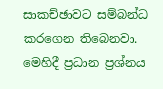සාකච්ඡාවට සම්බන්ධ කරගෙන තිබෙනවා. මෙහිදී ප්‍රධාන ප්‍රශ්නය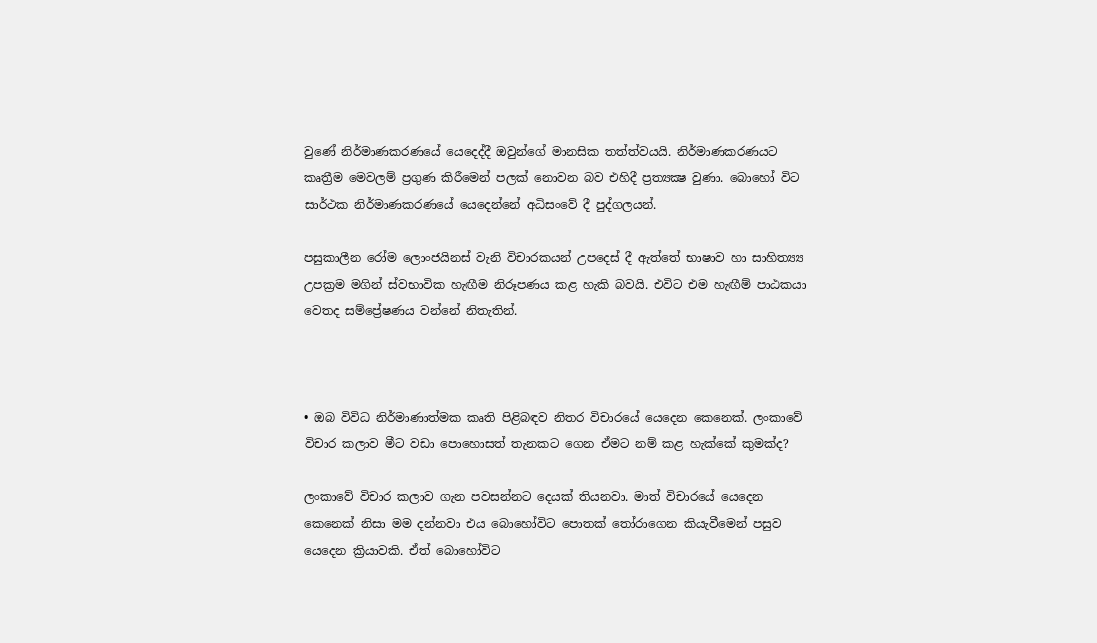වුණේ නිර්මාණකරණයේ යෙදෙද්දී ඔවුන්ගේ මානසික තත්ත්වයයි. නිර්මාණකරණයට කෘත්‍රීම මෙවලම් ප්‍රගුණ කිරීමෙන් පලක් නොවන බව එහිදී ප්‍රත්‍යක්‍ෂ වුණා. බොහෝ විට සාර්ථක නිර්මාණකරණයේ යෙදෙන්නේ අධිසංවේ දී පුද්ගලයන්.

පසුකාලීන රෝම ලොංජයිනස් වැනි විචාරකයන් උපදෙස් දී ඇත්තේ භාෂාව හා සාහිත්‍ය්‍ය උපක්‍රම මගින් ස්වභාවික හැඟීම නිරූපණය කළ හැකි බවයි. එවිට එම හැඟීම් පාඨකයා වෙතද සම්ප්‍රේෂණය වන්නේ නිතැතින්.



• ඔබ විවිධ නිර්මාණාත්මක කෘති පිළිබඳව නිතර විචාරයේ යෙදෙන කෙනෙක්. ලංකාවේ විචාර කලාව මීට වඩා පොහොසත් තැනකට ගෙන ඒමට නම් කළ හැක්කේ කුමක්ද?

ලංකාවේ විචාර කලාව ගැන පවසන්නට දෙයක් තියනවා. මාත් විචාරයේ යෙදෙන කෙනෙක් නිසා මම දන්නවා එය බොහෝවිට පොතක් තෝරාගෙන කියැවීමෙන් පසුව යෙදෙන ක්‍රියාවකි. ඒත් බොහෝවිට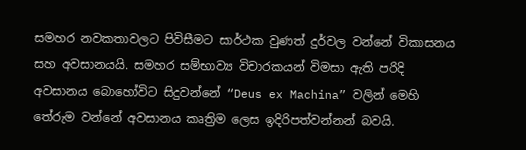සමහර නවකතාවලට පිවිසීමට සාර්ථක වුණත් දුර්වල වන්නේ විකාසනය සහ අවසානයයි. සමහර සම්භාව්‍ය විචාරකයන් විමසා ඇති පරිදි අවසානය බොහෝවිට සිදුවන්නේ “Deus ex Machina” වලින් මෙහි තේරුම වන්නේ අවසානය කෘත්‍රිම ලෙස ඉදිරිපත්වන්නන් බවයි.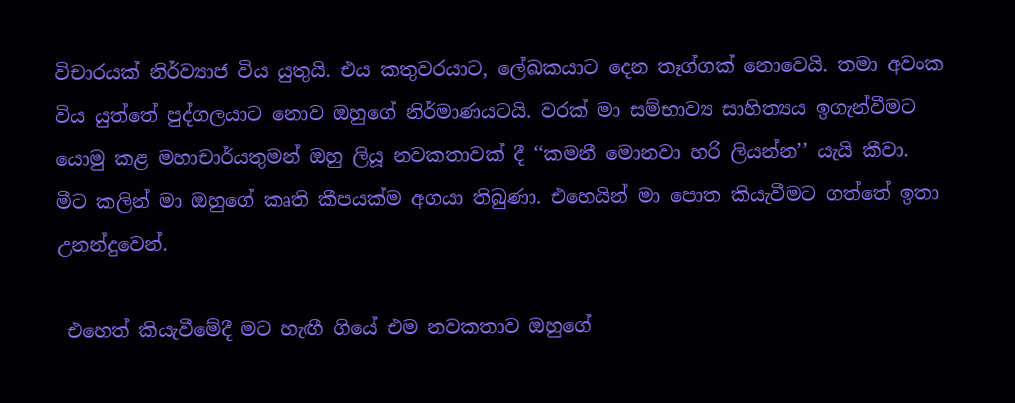විචාරයක් නිර්ව්‍යාජ විය යුතුයි. එය කතුවරයාට, ලේඛකයාට දෙන තෑග්ගක් නොවෙයි. තමා අවංක විය යුත්තේ පුද්ගලයාට නොව ඔහුගේ නිර්මාණයටයි. වරක් මා සම්භාව්‍ය සාහිත්‍යය ඉගැන්වීමට යොමු කළ මහාචාර්යතුමන් ඔහු ලියූ නවකතාවක් දී ‘‘කමනී මොනවා හරි ලියන්න’’ යැයි කීවා. මීට කලින් මා ඔහුගේ කෘති කීපයක්ම අගයා තිබුණා. එහෙයින් මා පොත කියැවීමට ගත්තේ ඉතා උනන්දුවෙන්.

 එහෙත් කියැවීමේදී මට හැඟී ගියේ එම නවකතාව ඔහුගේ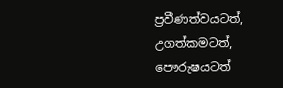ප්‍රවීණත්වයටත්, උගත්කමටත්, පෞරුෂයටත්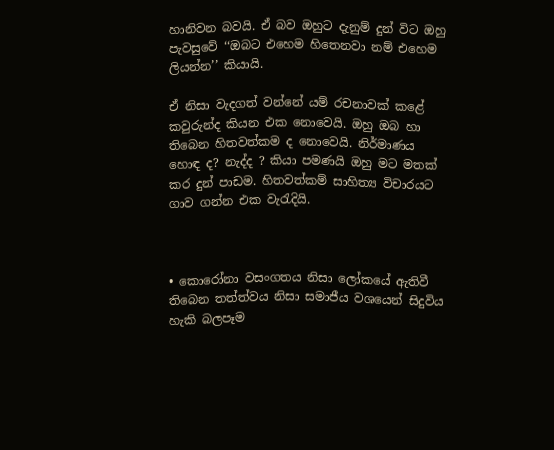හානිවන බවයි. ඒ බව ඔහුට දැනුම් දුන් විට ඔහු පැවසුවේ ‘‘ඔබට එහෙම හිතෙනවා නම් එහෙම ලියන්න’’ කියායි.

ඒ නිසා වැදගත් වන්නේ යම් රචනාවක් කළේ කවුරුන්ද කියන එක නොවෙයි. ඔහු ඔබ හා තිබෙන හිතවත්කම ද නොවෙයි. නිර්මාණය හොඳ ද? නැද්ද ? කියා පමණයි ඔහු මට මතක් කර දුන් පාඩම. හිතවත්කම් සාහිත්‍ය විචාරයට ගාව ගන්න එක වැරැදියි.



• කොරෝනා වසංගතය නිසා ලෝකයේ ඇතිවී තිබෙන තත්ත්වය නිසා සමාජීය වශයෙන් සිදුවිය හැකි බලපෑම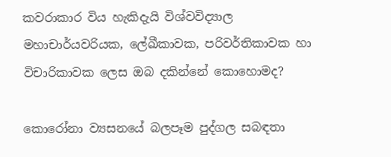කවරාකාර විය හැකිදැයි විශ්වවිද්‍යාල මහාචාර්යවරියක, ලේඛීකාවක, පරිවර්තිකාවක හා විචාරිකාවක ලෙස ඔබ දකින්නේ කොහොමද?

කොරෝනා ව්‍යසනයේ බලපෑම පුද්ගල සබඳතා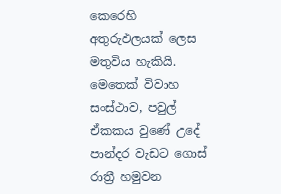කෙරෙහි අතුරුඵලයක් ලෙස මතුවිය හැකියි. මෙතෙක් විවාහ සංස්ථාව, පවුල් ඒකකය වුණේ උදේ පාන්දර වැඩට ගොස් රාත්‍රී හමුවන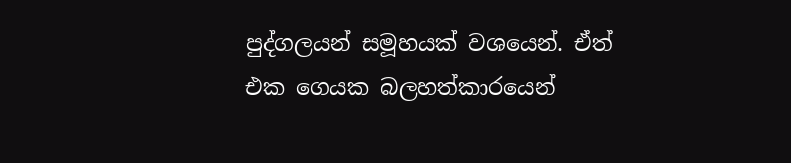පුද්ගලයන් සමූහයක් වශයෙන්. ඒත් එක ගෙයක බලහත්කාරයෙන්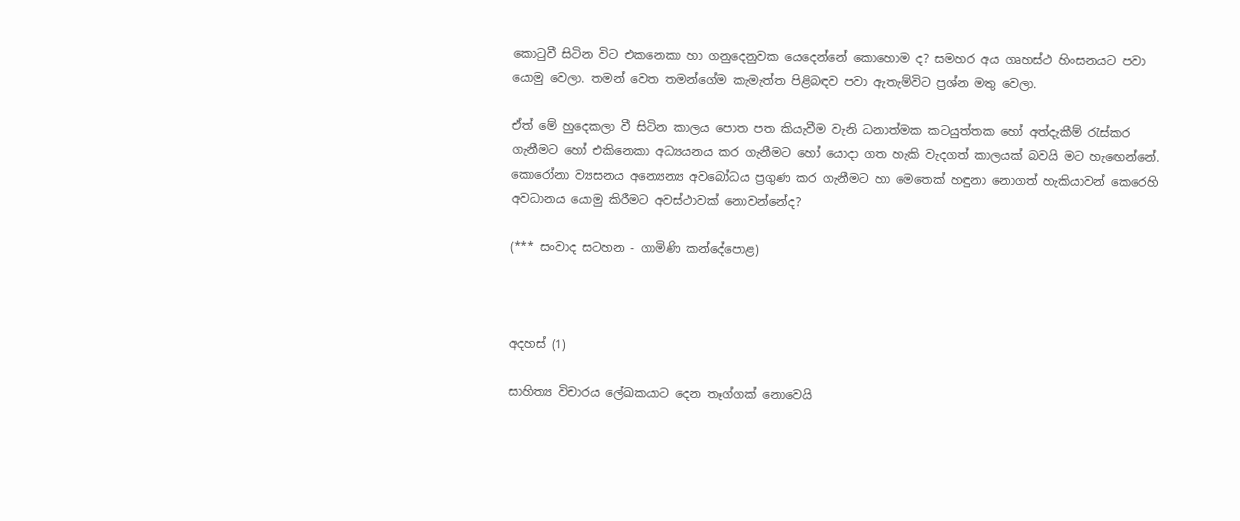කොටුවී සිටින විට එකනෙකා හා ගනුදෙනුවක යෙදෙන්නේ කොහොම ද? සමහර අය ගෘහස්ථ හිංසනයට පවා යොමු වෙලා. තමන් වෙත තමන්ගේම කැමැත්ත පිළිබඳව පවා ඇතැම්විට ප්‍රශ්න මතු වෙලා.

ඒත් මේ හුදෙකලා වී සිටින කාලය පොත පත කියැවීම වැනි ධනාත්මක කටයුත්තක හෝ අත්දැකීම් රැස්කර ගැනීමට හෝ එකිනෙකා අධ්‍යයනය කර ගැනීමට හෝ යොදා ගත හැකි වැදගත් කාලයක් බවයි මට හැඟෙන්නේ. කොරෝනා ව්‍යසනය අන්‍යෙන්‍ය අවබෝධය ප්‍රගුණ කර ගැනීමට හා මෙතෙක් හඳුනා නොගත් හැකියාවන් කෙරෙහි අවධානය යොමු කිරීමට අවස්ථාවක් නොවන්නේද?

(*** සංවාද සටහන - ගාමිණි කන්දේපොළ)



අදහස් (1)

සාහිත්‍ය විචාරය ලේඛකයාට දෙන තෑග්ගක් නොවෙයි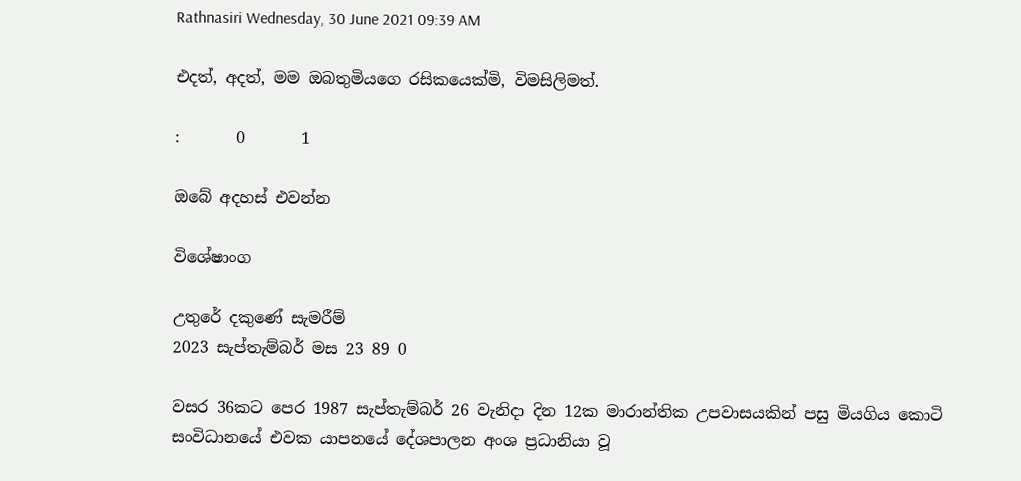Rathnasiri Wednesday, 30 June 2021 09:39 AM

එදත්, අදත්, මම ඔබතුමියගෙ රසිකයෙක්මි, විමසිලිමත්.

:       0       1

ඔබේ අදහස් එවන්න

විශේෂාංග

උතුරේ දකුණේ සැමරීම්
2023 සැප්තැම්බර් මස 23 89 0

වසර 36කට පෙර 1987 සැප්තැම්බර් 26 වැනිදා දින 12ක මාරාන්තික උපවාසයකින් පසු මියගිය කොටි සංවිධානයේ එවක යාපනයේ දේශපාලන අංශ ප්‍රධානියා වූ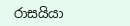රාසයියා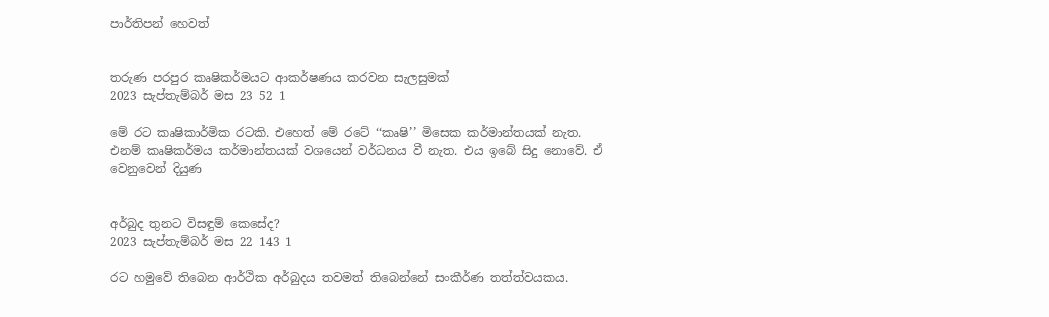පාර්තිපන් හෙවත්


තරුණ පරපුර කෘෂිකර්මයට ආකර්ෂණය කරවන සැලසුමක්
2023 සැප්තැම්බර් මස 23 52 1

මේ රට කෘෂිකාර්මික රටකි. එහෙත් මේ රටේ ‘‘කෘෂි’’ මිසෙක කර්මාන්තයක් නැත. එනම් කෘෂිකර්මය කර්මාන්තයක් වශයෙන් වර්ධනය වී නැත. එය ඉබේ සිදු නොවේ. ඒ වෙනුවෙන් දියුණ


අර්බුද තුනට විසඳුම් කෙසේද?
2023 සැප්තැම්බර් මස 22 143 1

රට හමුවේ තිබෙන ආර්ථික අර්බුදය තවමත් තිබෙන්නේ සංකීර්ණ තත්ත්වයකය.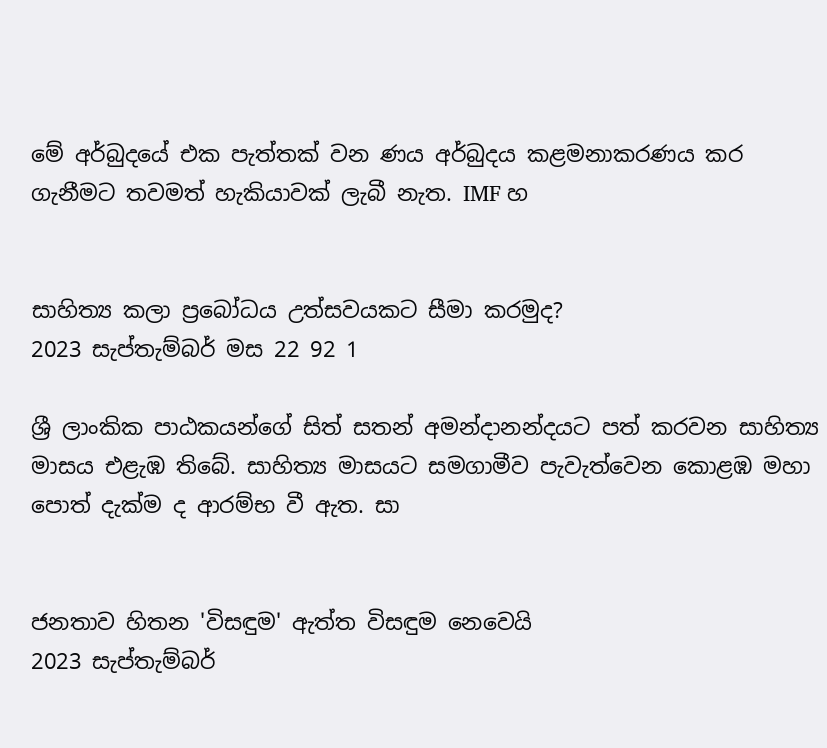මේ අර්බුදයේ එක පැත්තක් වන ණය අර්බුදය කළමනාකරණය කර ගැනීමට තවමත් හැකියාවක් ලැබී නැත. IMF හ


සාහිත්‍ය කලා ප්‍රබෝධය උත්සවයකට සීමා කරමුද?
2023 සැප්තැම්බර් මස 22 92 1

ශ්‍රී ලාංකික පාඨකයන්ගේ සිත් සතන් අමන්දානන්දයට පත් කරවන සාහිත්‍ය මාසය එළැඹ තිබේ. සාහිත්‍ය මාසයට සමගාමීව පැවැත්වෙන කොළඹ මහා පොත් දැක්ම ද ආරම්භ වී ඇත. සා


ජනතාව හිතන 'විසඳුම' ඇත්ත විසඳුම නෙවෙයි
2023 සැප්තැම්බර්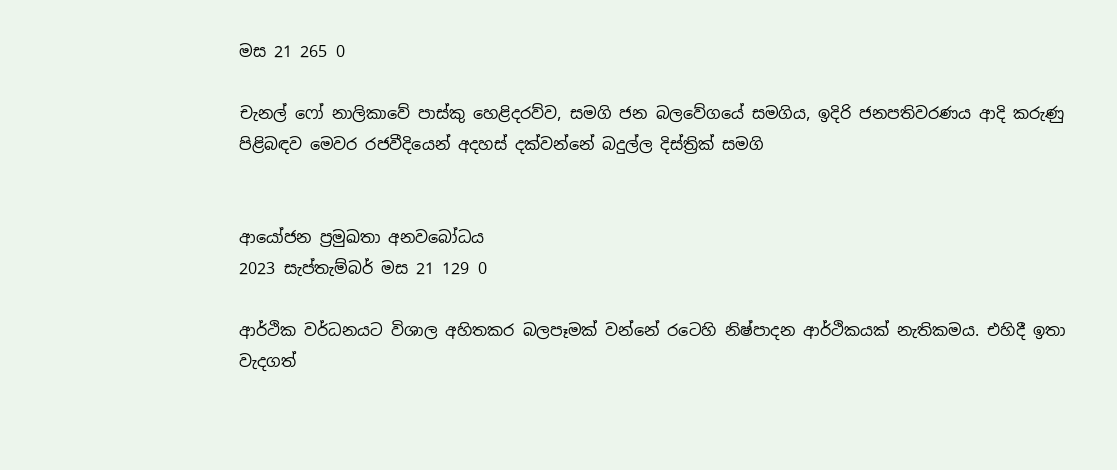මස 21 265 0

චැනල් ෆෝ නාලිකාවේ පාස්කු හෙළිදරව්ව, සමගි ජන බලවේගයේ සමගිය, ඉදිරි ජනපතිවරණය ආදි කරුණු පිළිබඳව මෙවර රජවීදියෙන් අදහස් දක්වන්නේ බදුල්ල දිස්ත්‍රික් සමගි


ආයෝජන ප්‍රමුඛතා අනවබෝධය
2023 සැප්තැම්බර් මස 21 129 0

ආර්ථික වර්ධනයට විශාල අහිතකර බලපෑමක් වන්නේ රටෙහි නිෂ්පාදන ආර්ථිකයක් නැතිකමය. එහිදී ඉතා වැදගත්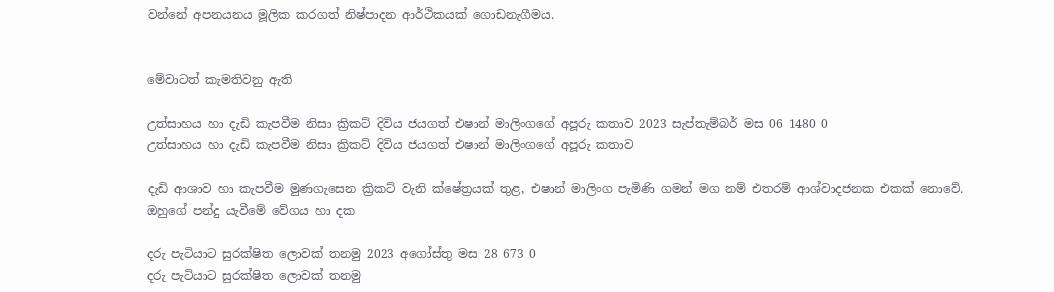වන්නේ අපනයනය මූලික කරගත් නිෂ්පාදන ආර්ථිකයක් ගොඩනැගීමය.


මේවාටත් කැමතිවනු ඇති

උත්සාහය හා දැඩි කැපවීම නිසා ක්‍රිකට් දිවිය ජයගත් එෂාන් මාලිංගගේ අපූරු කතාව 2023 සැප්තැම්බර් මස 06 1480 0
උත්සාහය හා දැඩි කැපවීම නිසා ක්‍රිකට් දිවිය ජයගත් එෂාන් මාලිංගගේ අපූරු කතාව

දැඩි ආශාව හා කැපවීම මුණගැසෙන ක්‍රිකට් වැනි ක්ෂේත්‍රයක් තුළ, එෂාන් මාලිංග පැමිණි ගමන් මග නම් එතරම් ආශ්වාදජනක එකක් නොවේ. ඔහුගේ පන්දු යැවීමේ වේගය හා දක

දරු පැටියාට සුරක්ෂිත ලොවක් තනමු 2023 අගෝස්තු මස 28 673 0
දරු පැටියාට සුරක්ෂිත ලොවක් තනමු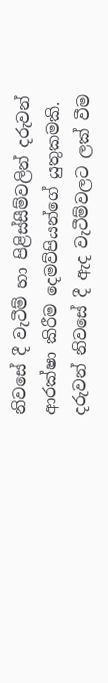නිවසේ දී වැටීම් හා පිළිස්සීම්වලින් දරුවන් ආරක්ෂා කිරීම දෙමව්පියන්ගේ යුතුකමකි. දරුවන් නිවසේ දී ඇද වැටීම්වලට ලක් වීම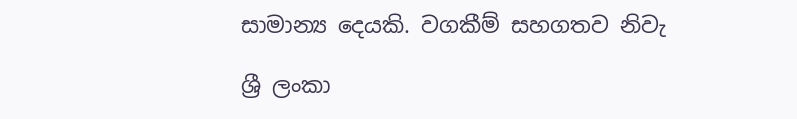සාමාන්‍ය දෙයකි. වගකීම් සහගතව නිවැ

ශ්‍රී ලංකා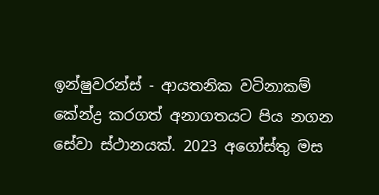ඉන්ෂුවරන්ස් - ආයතනික වටිනාකම් කේන්ද්‍ර කරගත් අනාගතයට පිය නගන  සේවා ස්ථානයක්. 2023 අගෝස්තු මස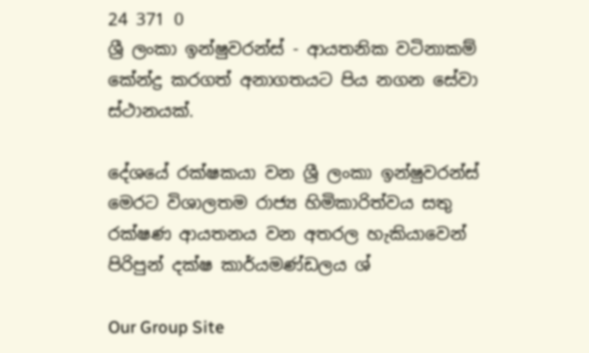24 371 0
ශ්‍රී ලංකා ඉන්ෂුවරන්ස් - ආයතනික වටිනාකම් කේන්ද්‍ර කරගත් අනාගතයට පිය නගන සේවා ස්ථානයක්.

දේශයේ රක්ෂකයා වන ශ්‍රී ලංකා ඉන්ෂුවරන්ස් මෙරට විශාලතම රාජ්‍ය හිමිකාරිත්වය සතු රක්ෂණ ආයතනය වන අතරල හැකියාවෙන් පිරිපුන් දක්ෂ කාර්යමණ්ඩලය ශ්‍

Our Group Site